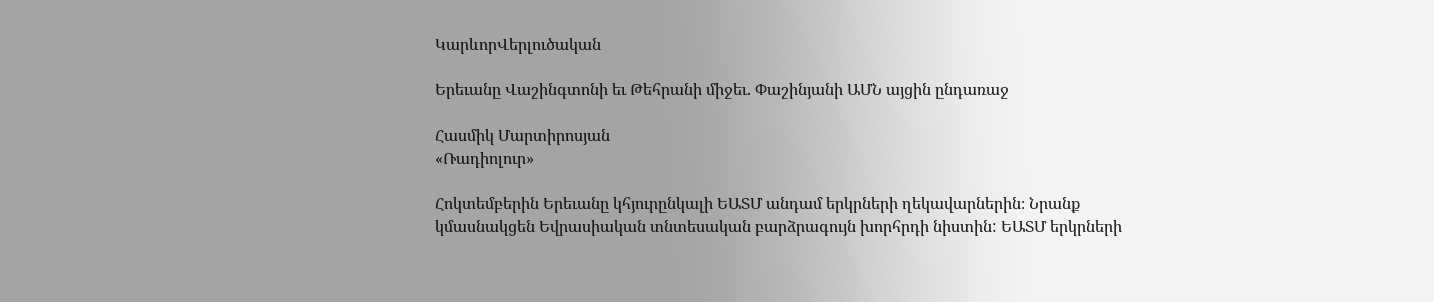ԿարևորՎերլուծական

Երեւանը Վաշինգտոնի եւ Թեհրանի միջեւ. Փաշինյանի ԱՄՆ այցին ընդառաջ

Հասմիկ Մարտիրոսյան
«Ռադիոլուր»

Հոկտեմբերին Երեւանը կհյուրընկալի ԵԱՏՄ անդամ երկրների ղեկավարներին։ Նրանք կմասնակցեն Եվրասիական տնտեսական բարձրագույն խորհրդի նիստին: ԵԱՏՄ երկրների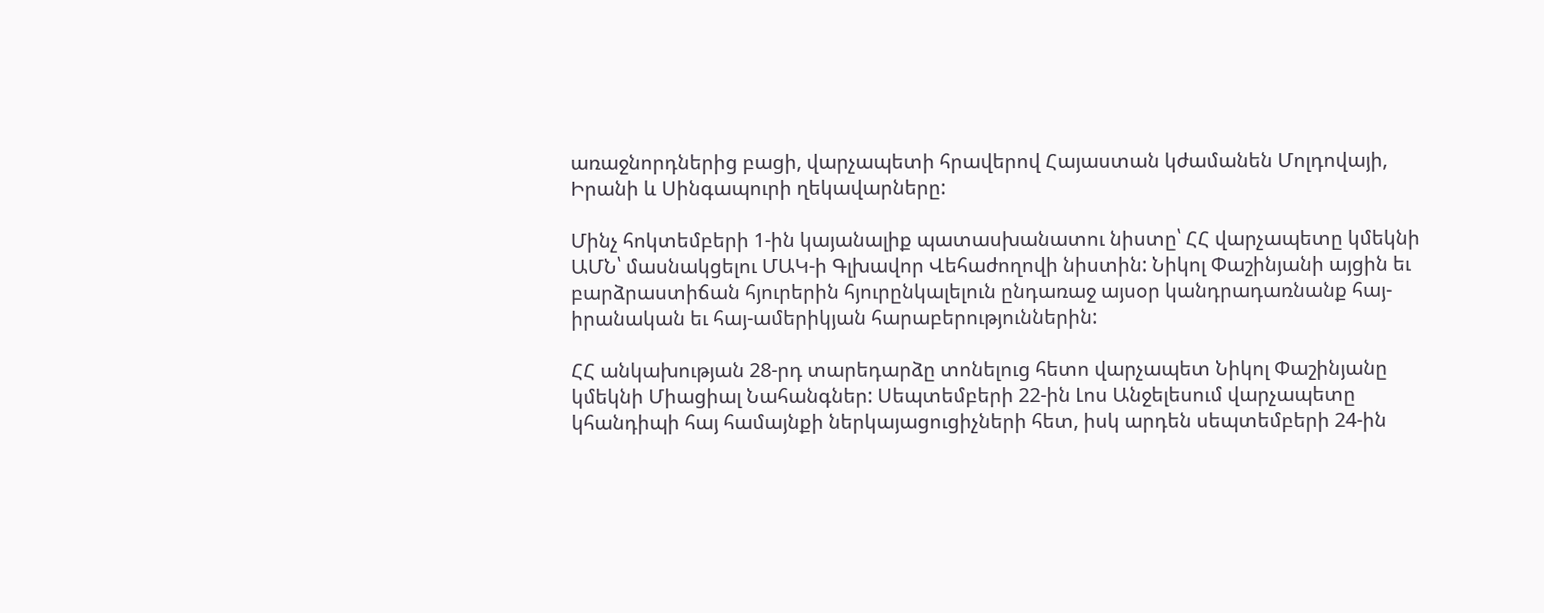առաջնորդներից բացի, վարչապետի հրավերով Հայաստան կժամանեն Մոլդովայի, Իրանի և Սինգապուրի ղեկավարները:

Մինչ հոկտեմբերի 1-ին կայանալիք պատասխանատու նիստը՝ ՀՀ վարչապետը կմեկնի ԱՄՆ՝ մասնակցելու ՄԱԿ-ի Գլխավոր Վեհաժողովի նիստին: Նիկոլ Փաշինյանի այցին եւ բարձրաստիճան հյուրերին հյուրընկալելուն ընդառաջ այսօր կանդրադառնանք հայ-իրանական եւ հայ-ամերիկյան հարաբերություններին:

ՀՀ անկախության 28-րդ տարեդարձը տոնելուց հետո վարչապետ Նիկոլ Փաշինյանը կմեկնի Միացիալ Նահանգներ: Սեպտեմբերի 22-ին Լոս Անջելեսում վարչապետը կհանդիպի հայ համայնքի ներկայացուցիչների հետ, իսկ արդեն սեպտեմբերի 24-ին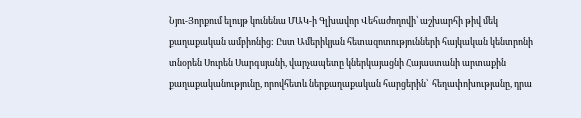Նյու-Յորքում ելույթ կունենա ՄԱԿ-ի Գլխավոր Վեհաժողովի՝ աշխարհի թիվ մեկ քաղաքական ամբիոնից: Ըստ Ամերիկյան հետազոտությունների հայկական կենտրոնի տնօրեն Սուրեն Սարգսյանի, վարչապետը կներկայացնի Հայաստանի արտաքին քաղաքականությունը, որովհետև ներքաղաքական հարցերին՝  հեղափոխությանը, դրա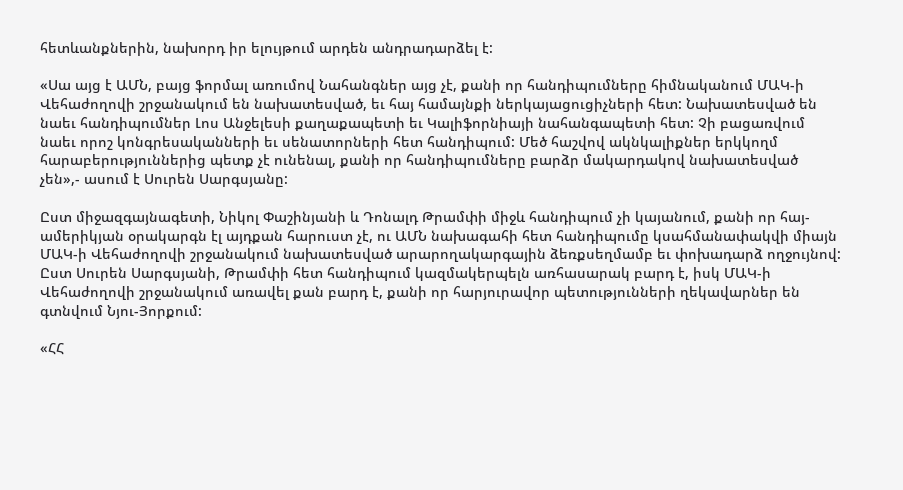հետևանքներին, նախորդ իր ելույթում արդեն անդրադարձել է:

«Սա այց է ԱՄՆ, բայց ֆորմալ առումով Նահանգներ այց չէ, քանի որ հանդիպումները հիմնականում ՄԱԿ-ի Վեհաժողովի շրջանակում են նախատեսված, եւ հայ համայնքի ներկայացուցիչների հետ: Նախատեսված են նաեւ հանդիպումներ Լոս Անջելեսի քաղաքապետի եւ Կալիֆորնիայի նահանգապետի հետ: Չի բացառվում նաեւ որոշ կոնգրեսականների եւ սենատորների հետ հանդիպում: Մեծ հաշվով ակնկալիքներ երկկողմ հարաբերություններից պետք չէ ունենալ, քանի որ հանդիպումները բարձր մակարդակով նախատեսված չեն»,- ասում է Սուրեն Սարգսյանը:

Ըստ միջազգայնագետի, Նիկոլ Փաշինյանի և Դոնալդ Թրամփի միջև հանդիպում չի կայանում, քանի որ հայ-ամերիկյան օրակարգն էլ այդքան հարուստ չէ, ու ԱՄՆ նախագահի հետ հանդիպումը կսահմանափակվի միայն ՄԱԿ-ի Վեհաժողովի շրջանակում նախատեսված արարողակարգային ձեռքսեղմամբ եւ փոխադարձ ողջույնով: Ըստ Սուրեն Սարգսյանի, Թրամփի հետ հանդիպում կազմակերպելն առհասարակ բարդ է, իսկ ՄԱԿ-ի Վեհաժողովի շրջանակում առավել քան բարդ է, քանի որ հարյուրավոր պետությունների ղեկավարներ են գտնվում Նյու-Յորքում:

«ՀՀ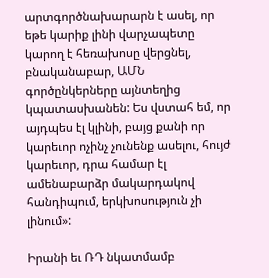արտգործնախարարն է ասել, որ եթե կարիք լինի վարչապետը կարող է հեռախոսը վերցնել, բնականաբար, ԱՄՆ գործընկերները այնտեղից կպատասխանեն: Ես վստահ եմ, որ այդպես էլ կլինի, բայց քանի որ կարեւոր ոչինչ չունենք ասելու, հույժ կարեւոր, դրա համար էլ ամենաբարձր մակարդակով հանդիպում, երկխոսություն չի լինում»:

Իրանի եւ ՌԴ նկատմամբ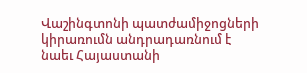Վաշինգտոնի պատժամիջոցների կիրառումն անդրադառնում է նաեւ Հայաստանի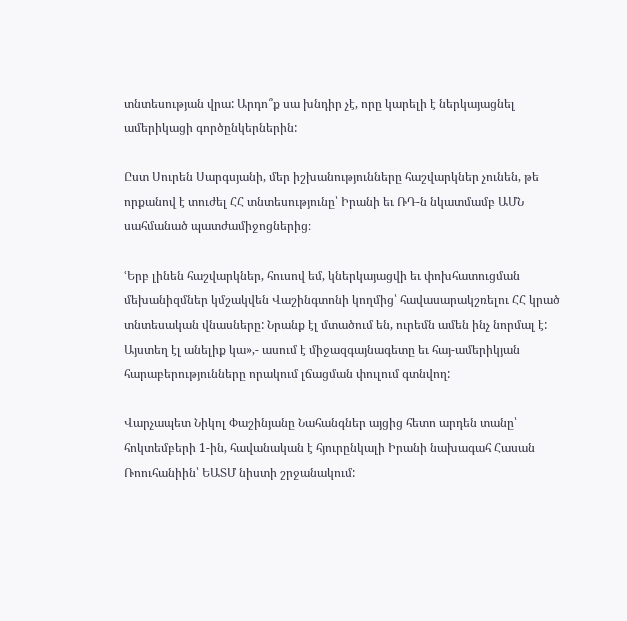տնտեսության վրա: Արդո՞ք սա խնդիր չէ, որը կարելի է ներկայացնել ամերիկացի գործընկերներին:

Ըստ Սուրեն Սարգսյանի, մեր իշխանությունները հաշվարկներ չունեն, թե որքանով է տուժել ՀՀ տնտեսությունը՝ Իրանի եւ ՌԴ-ն նկատմամբ ԱՄՆ սահմանած պատժամիջոցներից։

ՙԵրբ լինեն հաշվարկներ, հուսով եմ, կներկայացվի եւ փոխհատուցման մեխանիզմներ կմշակվեն Վաշինգտոնի կողմից՝ հավասարակշռելու ՀՀ կրած տնտեսական վնասները: Նրանք էլ մտածում են, ուրեմն ամեն ինչ նորմալ է: Այստեղ էլ անելիք կա»,- ասում է միջազգայնագետը եւ հայ-ամերիկյան հարաբերությունները որակում լճացման փուլում գտնվող:

Վարչապետ Նիկոլ Փաշինյանը Նահանգներ այցից հետո արդեն տանը՝ հոկտեմբերի 1-ին, հավանական է հյուրընկալի Իրանի նախագահ Հասան Ռոուհանիին՝ ԵԱՏՄ նիստի շրջանակում: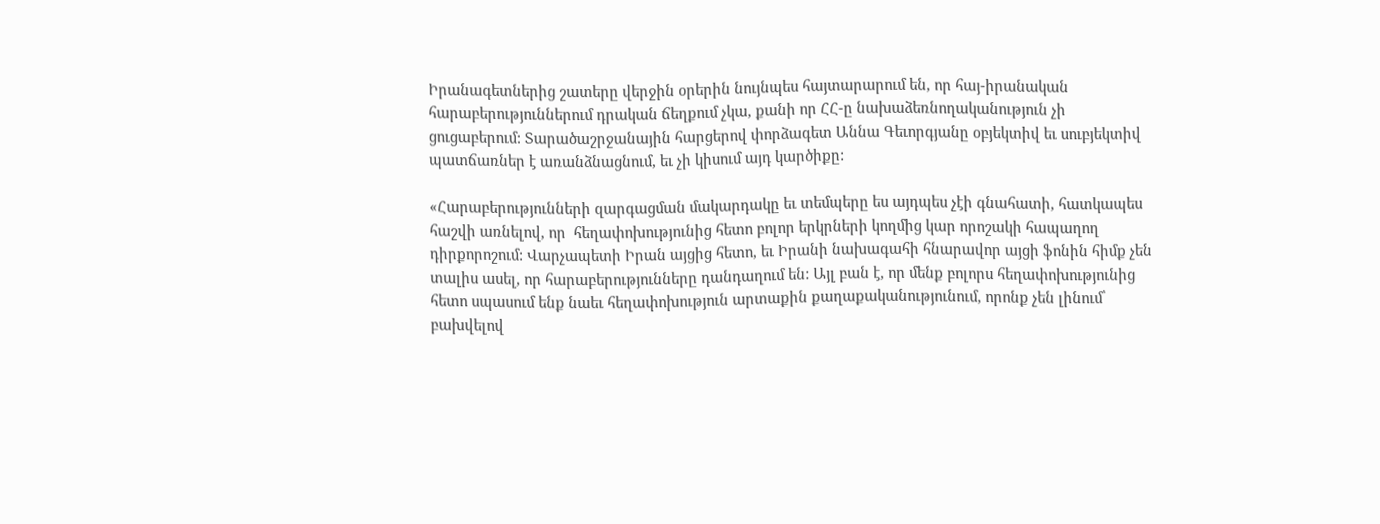Իրանագետներից շատերը վերջին օրերին նույնպես հայտարարում են, որ հայ-իրանական հարաբերություններում դրական ճեղքում չկա, քանի որ ՀՀ-ը նախաձեռնողականություն չի ցուցաբերում: Տարածաշրջանային հարցերով փորձագետ Աննա Գեւորգյանը օբյեկտիվ եւ սուբյեկտիվ պատճառներ է առանձնացնում, եւ չի կիսում այդ կարծիքը:

«Հարաբերությունների զարգացման մակարդակը եւ տեմպերը ես այդպես չէի գնահատի, հատկապես հաշվի առնելով, որ  հեղափոխությունից հետո բոլոր երկրների կողմից կար որոշակի հապաղող դիրքորոշում: Վարչապետի Իրան այցից հետո, եւ Իրանի նախագահի հնարավոր այցի ֆոնին հիմք չեն տալիս ասել, որ հարաբերությունները դանդաղում են: Այլ բան է, որ մենք բոլորս հեղափոխությունից հետո սպասում ենք նաեւ հեղափոխություն արտաքին քաղաքականությունում, որոնք չեն լինում՝ բախվելով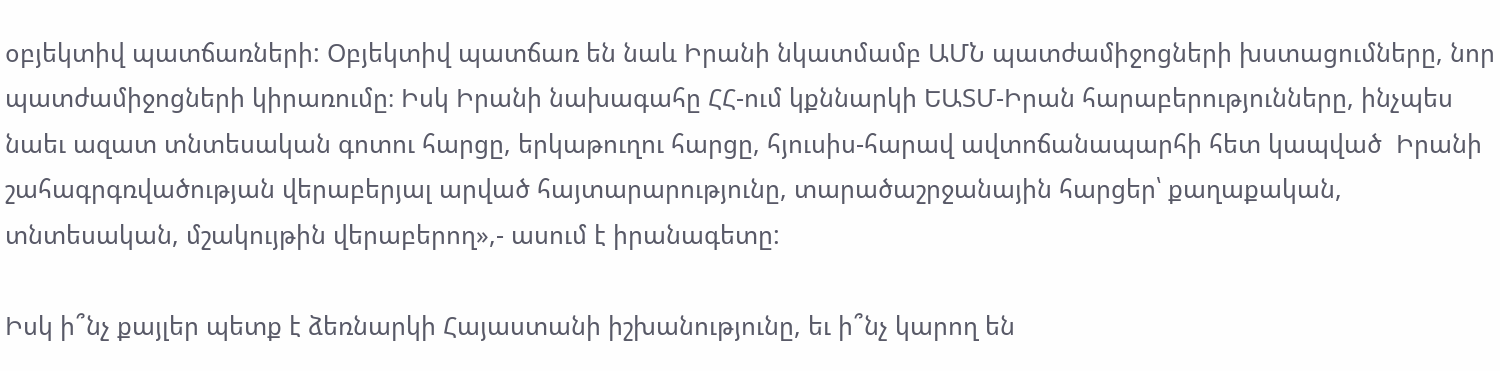օբյեկտիվ պատճառների: Օբյեկտիվ պատճառ են նաև Իրանի նկատմամբ ԱՄՆ պատժամիջոցների խստացումները, նոր պատժամիջոցների կիրառումը։ Իսկ Իրանի նախագահը ՀՀ-ում կքննարկի ԵԱՏՄ-Իրան հարաբերությունները, ինչպես նաեւ ազատ տնտեսական գոտու հարցը, երկաթուղու հարցը, հյուսիս-հարավ ավտոճանապարհի հետ կապված  Իրանի շահագրգռվածության վերաբերյալ արված հայտարարությունը, տարածաշրջանային հարցեր՝ քաղաքական, տնտեսական, մշակույթին վերաբերող»,- ասում է իրանագետը:

Իսկ ի՞նչ քայլեր պետք է ձեռնարկի Հայաստանի իշխանությունը, եւ ի՞նչ կարող են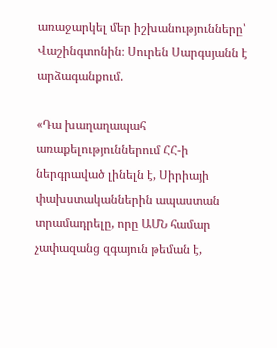առաջարկել մեր իշխանությունները՝ Վաշինգտոնին։ Սուրեն Սարգսյանն է արձագանքում.

«Դա խաղաղապահ առաքելություններում ՀՀ-ի ներգրաված լինելն է, Սիրիայի փախստականներին ապաստան տրամադրելը, որը ԱՄՆ համար չափազանց զգայուն թեման է,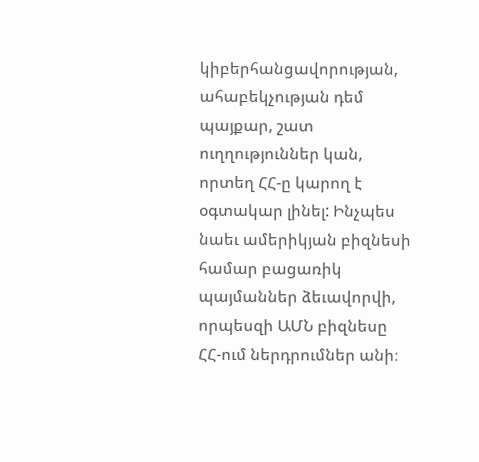կիբերհանցավորության, ահաբեկչության դեմ պայքար, շատ ուղղություններ կան, որտեղ ՀՀ-ը կարող է օգտակար լինել: Ինչպես նաեւ ամերիկյան բիզնեսի համար բացառիկ պայմաններ ձեւավորվի, որպեսզի ԱՄՆ բիզնեսը ՀՀ-ում ներդրումներ անի։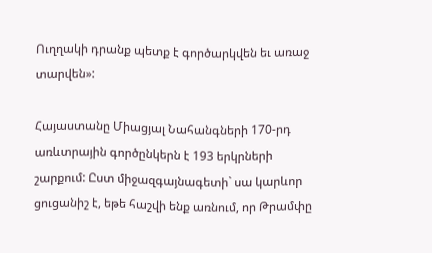Ուղղակի դրանք պետք է գործարկվեն եւ առաջ տարվեն»:

Հայաստանը Միացյալ Նահանգների 170-րդ առևտրային գործընկերն է 193 երկրների շարքում: Ըստ միջազգայնագետի` սա կարևոր ցուցանիշ է, եթե հաշվի ենք առնում, որ Թրամփը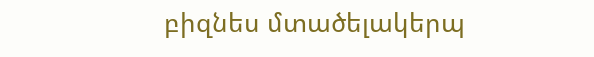բիզնես մտածելակերպ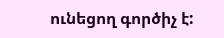ունեցող գործիչ է: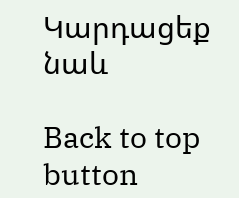Կարդացեք նաև

Back to top button